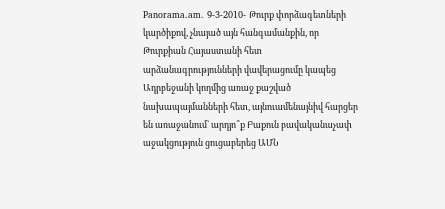Panorama.am. 9-3-2010- Թուրք փորձագետների կարծիքով, չնայած այն հանգամանքին, որ Թուրքիան Հայաստանի հետ արձանագրությունների վավերացումը կապեց Ադրբեջանի կողմից առաջ քաշված նախապայմանների հետ, այնուամենայնիվ հարցեր են առաջանում` արդյո՞ք Բաքուն բավականաչափ աջակցություն ցուցաբերեց ԱՄՆ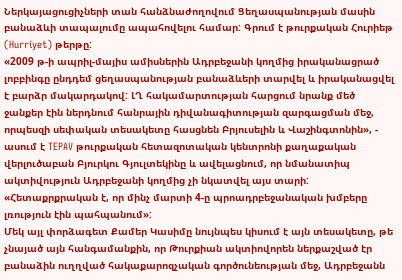Ներկայացուցիչների տան հանձնաժողովում Ցեղասպանության մասին բանաձևի տապալումը ապահովելու համար: Գրում է թուրքական Հուրիեթ (Hurriyet) թերթը:
«2009 թ-ի ապրիլ-մայիս ամիսներին Ադրբեջանի կողմից իրականացրած լոբբինգը ընդդեմ ցեղասպանության բանաձևերի տարվել և իրականացվել է բարձր մակարդակով: ԼՂ հակամարտության հարցում նրանք մեծ ջանքեր էին ներդնում հանրային դիվանագիտության զարգացման մեջ, որպեսզի սեփական տեսակետը հասցնեն Բրյուսելին և Վաշինգտոնին», - ասում է TEPAV թուրքական հետազոտական կենտրոնի քաղաքական վերլուծաբան Բյուրկու Գյուլտեկինը և ավելացնում, որ նմանատիպ ակտիվություն Ադրբեջանի կողմից չի նկատվել այս տարի: «Հետաքրքրական է, որ մինչ մարտի 4-ը պրոադրբեջանական խմբերը լռություն էին պահպանում»:
Մեկ այլ փորձագետ Քամեր Կասիմը նույնպես կիսում է այն տեսակետը, թե չնայած այն հանգամանքին, որ Թուրքիան ակտիովորեն ներքաշված էր բանաձին ուղղված հակաքարոզչական գործունեության մեջ, Ադրբեջանն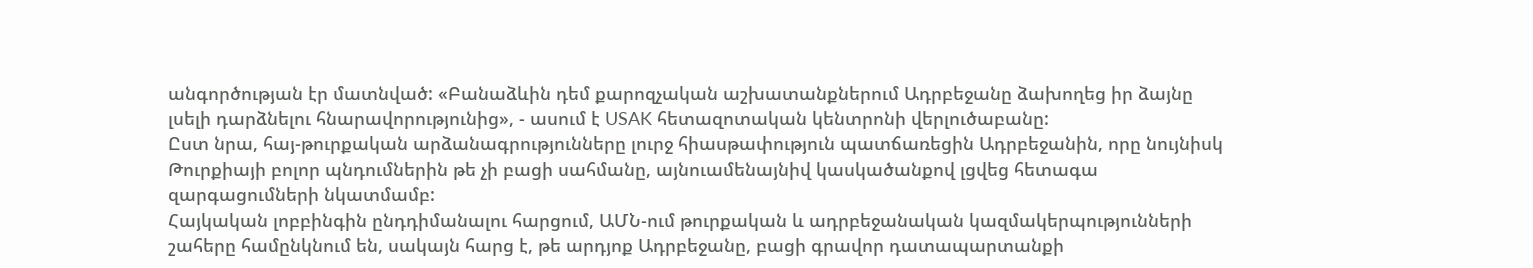անգործության էր մատնված: «Բանաձևին դեմ քարոզչական աշխատանքներում Ադրբեջանը ձախողեց իր ձայնը լսելի դարձնելու հնարավորությունից», - ասում է USAK հետազոտական կենտրոնի վերլուծաբանը:
Ըստ նրա, հայ-թուրքական արձանագրությունները լուրջ հիասթափություն պատճառեցին Ադրբեջանին, որը նույնիսկ Թուրքիայի բոլոր պնդումներին թե չի բացի սահմանը, այնուամենայնիվ կասկածանքով լցվեց հետագա զարգացումների նկատմամբ:
Հայկական լոբբինգին ընդդիմանալու հարցում, ԱՄՆ-ում թուրքական և ադրբեջանական կազմակերպությունների շահերը համընկնում են, սակայն հարց է, թե արդյոք Ադրբեջանը, բացի գրավոր դատապարտանքի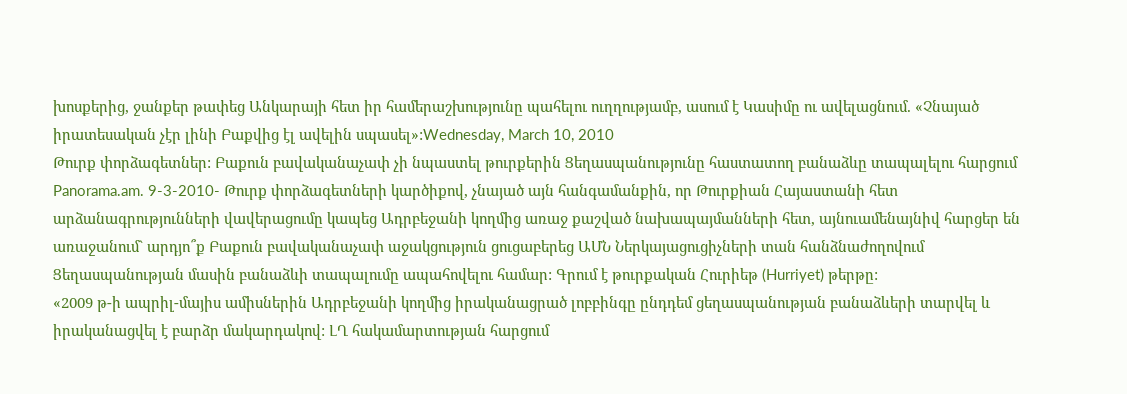խոսքերից, ջանքեր թափեց Անկարայի հետ իր համերաշխությունը պահելու ուղղությամբ, ասում է Կասիմը ու ավելացնում. «Չնայած իրատեսական չէր լինի Բաքվից էլ ավելին սպասել»:Wednesday, March 10, 2010
Թուրք փորձագետներ: Բաքուն բավականաչափ չի նպաստել թուրքերին Ցեղասպանությունը հաստատող բանաձևը տապալելու հարցում
Panorama.am. 9-3-2010- Թուրք փորձագետների կարծիքով, չնայած այն հանգամանքին, որ Թուրքիան Հայաստանի հետ արձանագրությունների վավերացումը կապեց Ադրբեջանի կողմից առաջ քաշված նախապայմանների հետ, այնուամենայնիվ հարցեր են առաջանում` արդյո՞ք Բաքուն բավականաչափ աջակցություն ցուցաբերեց ԱՄՆ Ներկայացուցիչների տան հանձնաժողովում Ցեղասպանության մասին բանաձևի տապալումը ապահովելու համար: Գրում է թուրքական Հուրիեթ (Hurriyet) թերթը:
«2009 թ-ի ապրիլ-մայիս ամիսներին Ադրբեջանի կողմից իրականացրած լոբբինգը ընդդեմ ցեղասպանության բանաձևերի տարվել և իրականացվել է բարձր մակարդակով: ԼՂ հակամարտության հարցում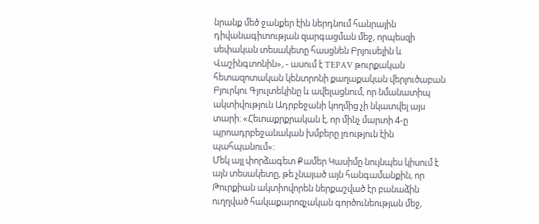նրանք մեծ ջանքեր էին ներդնում հանրային դիվանագիտության զարգացման մեջ, որպեսզի սեփական տեսակետը հասցնեն Բրյուսելին և Վաշինգտոնին», - ասում է TEPAV թուրքական հետազոտական կենտրոնի քաղաքական վերլուծաբան Բյուրկու Գյուլտեկինը և ավելացնում, որ նմանատիպ ակտիվություն Ադրբեջանի կողմից չի նկատվել այս տարի: «Հետաքրքրական է, որ մինչ մարտի 4-ը պրոադրբեջանական խմբերը լռություն էին պահպանում»:
Մեկ այլ փորձագետ Քամեր Կասիմը նույնպես կիսում է այն տեսակետը, թե չնայած այն հանգամանքին, որ Թուրքիան ակտիովորեն ներքաշված էր բանաձին ուղղված հակաքարոզչական գործունեության մեջ,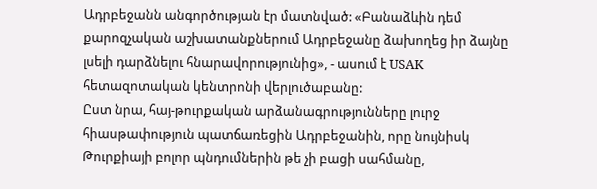Ադրբեջանն անգործության էր մատնված: «Բանաձևին դեմ քարոզչական աշխատանքներում Ադրբեջանը ձախողեց իր ձայնը լսելի դարձնելու հնարավորությունից», - ասում է USAK հետազոտական կենտրոնի վերլուծաբանը:
Ըստ նրա, հայ-թուրքական արձանագրությունները լուրջ հիասթափություն պատճառեցին Ադրբեջանին, որը նույնիսկ Թուրքիայի բոլոր պնդումներին թե չի բացի սահմանը,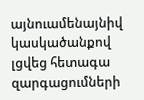այնուամենայնիվ կասկածանքով լցվեց հետագա զարգացումների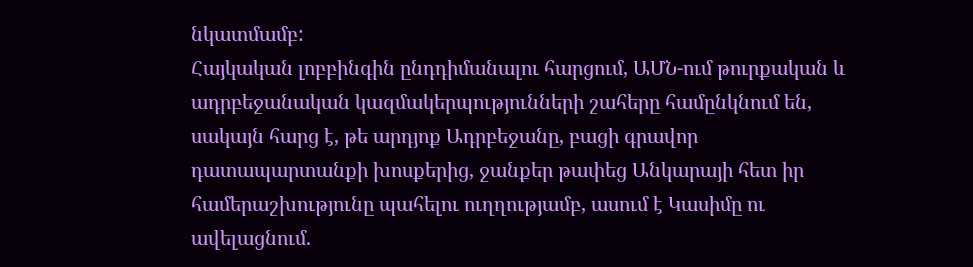նկատմամբ:
Հայկական լոբբինգին ընդդիմանալու հարցում, ԱՄՆ-ում թուրքական և ադրբեջանական կազմակերպությունների շահերը համընկնում են, սակայն հարց է, թե արդյոք Ադրբեջանը, բացի գրավոր դատապարտանքի խոսքերից, ջանքեր թափեց Անկարայի հետ իր համերաշխությունը պահելու ուղղությամբ, ասում է Կասիմը ու ավելացնում.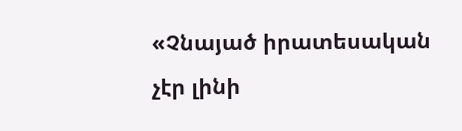«Չնայած իրատեսական չէր լինի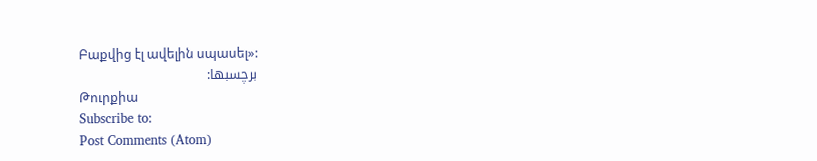Բաքվից էլ ավելին սպասել»:
برچسبها:
Թուրքիա
Subscribe to:
Post Comments (Atom)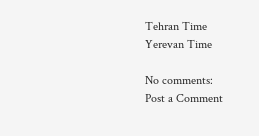Tehran Time
Yerevan Time

No comments:
Post a Comment